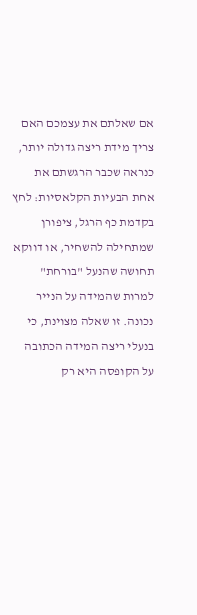אם שאלתם את עצמכם האם צריך מידת ריצה גדולה יותר, כנראה שכבר הרגשתם את אחת הבעיות הקלאסיות: לחץ בקדמת כף הרגל, ציפורן שמתחילה להשחיר, או דווקא תחושה שהנעל "בורחת" למרות שהמידה על הנייר נכונה. זו שאלה מצוינת, כי בנעלי ריצה המידה הכתובה על הקופסה היא רק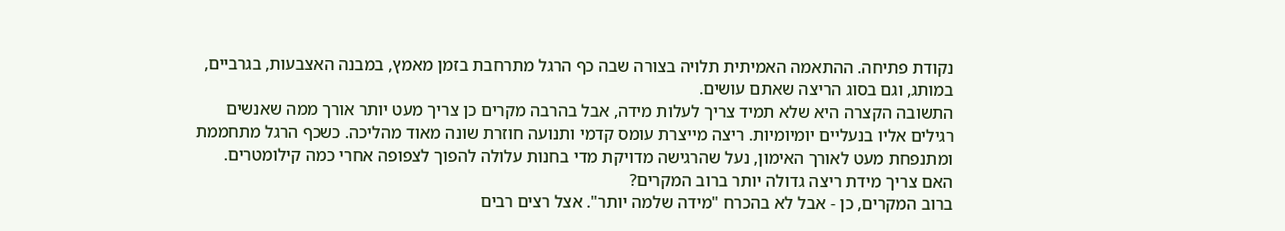נקודת פתיחה. ההתאמה האמיתית תלויה בצורה שבה כף הרגל מתרחבת בזמן מאמץ, במבנה האצבעות, בגרביים, במותג, וגם בסוג הריצה שאתם עושים.
התשובה הקצרה היא שלא תמיד צריך לעלות מידה, אבל בהרבה מקרים כן צריך מעט יותר אורך ממה שאנשים רגילים אליו בנעליים יומיומיות. ריצה מייצרת עומס קדמי ותנועה חוזרת שונה מאוד מהליכה. כשכף הרגל מתחממת ומתנפחת מעט לאורך האימון, נעל שהרגישה מדויקת מדי בחנות עלולה להפוך לצפופה אחרי כמה קילומטרים.
האם צריך מידת ריצה גדולה יותר ברוב המקרים?
ברוב המקרים, כן - אבל לא בהכרח "מידה שלמה יותר". אצל רצים רבים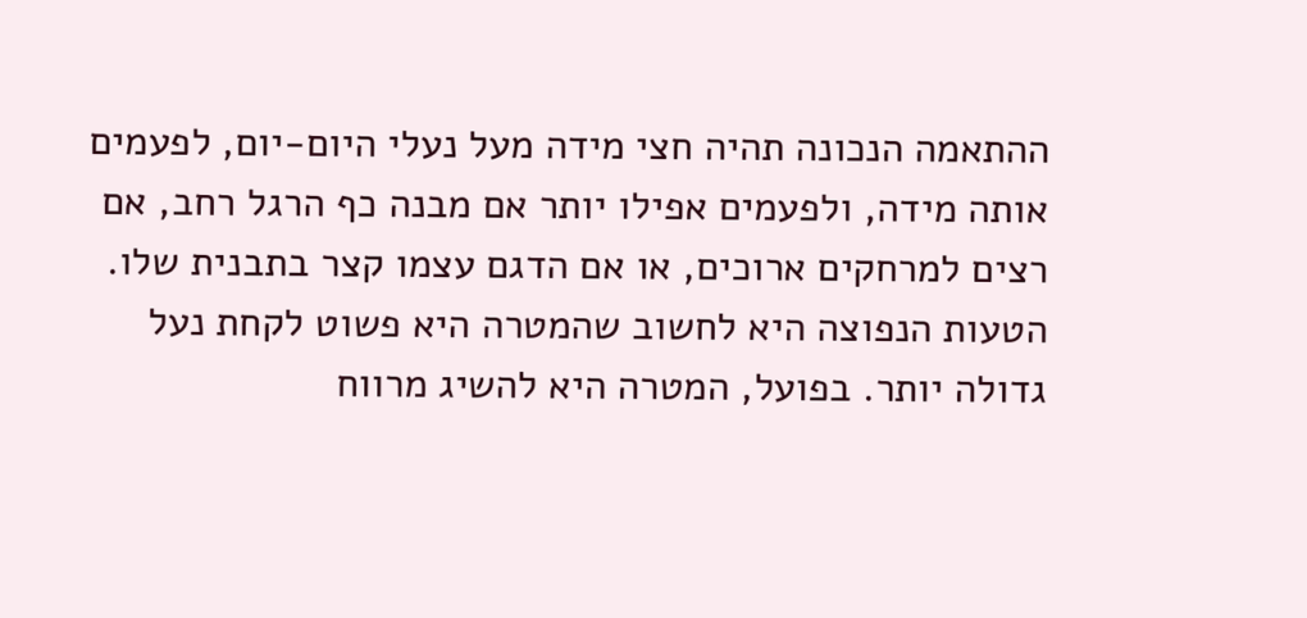ההתאמה הנכונה תהיה חצי מידה מעל נעלי היום-יום, לפעמים אותה מידה, ולפעמים אפילו יותר אם מבנה כף הרגל רחב, אם רצים למרחקים ארוכים, או אם הדגם עצמו קצר בתבנית שלו.
הטעות הנפוצה היא לחשוב שהמטרה היא פשוט לקחת נעל גדולה יותר. בפועל, המטרה היא להשיג מרווח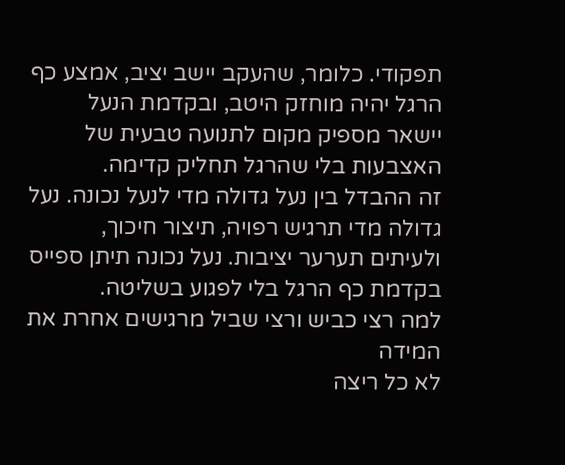תפקודי. כלומר, שהעקב יישב יציב, אמצע כף הרגל יהיה מוחזק היטב, ובקדמת הנעל יישאר מספיק מקום לתנועה טבעית של האצבעות בלי שהרגל תחליק קדימה.
זה ההבדל בין נעל גדולה מדי לנעל נכונה. נעל גדולה מדי תרגיש רפויה, תיצור חיכוך, ולעיתים תערער יציבות. נעל נכונה תיתן ספייס בקדמת כף הרגל בלי לפגוע בשליטה.
למה רצי כביש ורצי שביל מרגישים אחרת את המידה
לא כל ריצה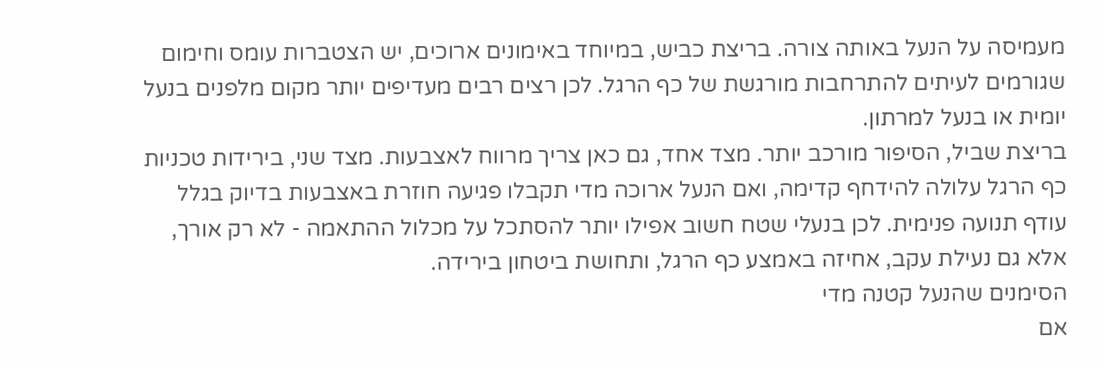מעמיסה על הנעל באותה צורה. בריצת כביש, במיוחד באימונים ארוכים, יש הצטברות עומס וחימום שגורמים לעיתים להתרחבות מורגשת של כף הרגל. לכן רצים רבים מעדיפים יותר מקום מלפנים בנעל יומית או בנעל למרתון.
בריצת שביל, הסיפור מורכב יותר. מצד אחד, גם כאן צריך מרווח לאצבעות. מצד שני, בירידות טכניות כף הרגל עלולה להידחף קדימה, ואם הנעל ארוכה מדי תקבלו פגיעה חוזרת באצבעות בדיוק בגלל עודף תנועה פנימית. לכן בנעלי שטח חשוב אפילו יותר להסתכל על מכלול ההתאמה - לא רק אורך, אלא גם נעילת עקב, אחיזה באמצע כף הרגל, ותחושת ביטחון בירידה.
הסימנים שהנעל קטנה מדי
אם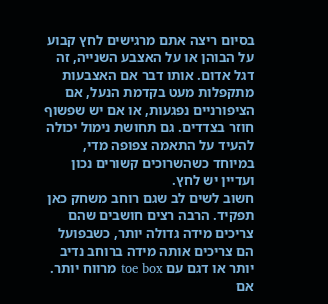בסיום ריצה אתם מרגישים לחץ קבוע על הבוהן או על האצבע השנייה, זה דגל אדום. אותו דבר אם האצבעות מתקפלות מעט בקדמת הנעל, אם הציפורניים נפגעות, או אם יש שפשוף חוזר בצדדים. גם תחושת נימול יכולה להעיד על התאמה צפופה מדי, במיוחד כשהשרוכים קשורים נכון ועדיין יש לחץ.
חשוב לשים לב שגם רוחב משחק כאן תפקיד. הרבה רצים חושבים שהם צריכים מידה גדולה יותר, כשבפועל הם צריכים אותה מידה ברוחב נדיב יותר או דגם עם toe box מרווח יותר. אם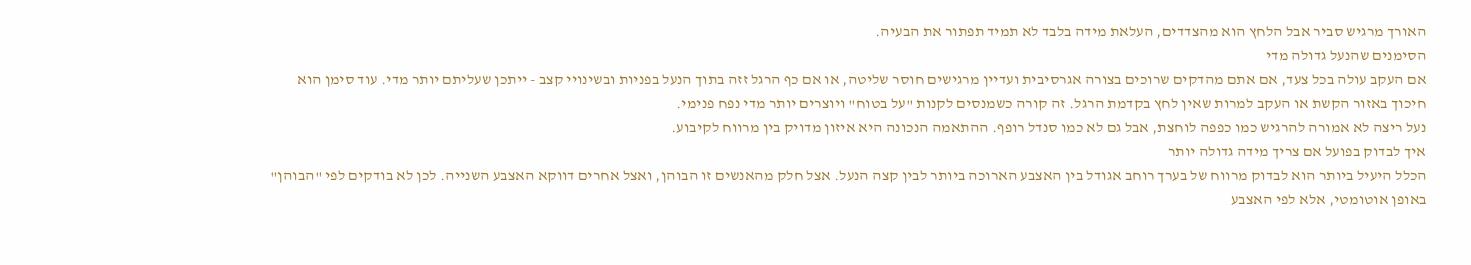האורך מרגיש סביר אבל הלחץ הוא מהצדדים, העלאת מידה בלבד לא תמיד תפתור את הבעיה.
הסימנים שהנעל גדולה מדי
אם העקב עולה בכל צעד, אם אתם מהדקים שרוכים בצורה אגרסיבית ועדיין מרגישים חוסר שליטה, או אם כף הרגל זזה בתוך הנעל בפניות ובשינויי קצב - ייתכן שעליתם יותר מדי. עוד סימן הוא חיכוך באזור הקשת או העקב למרות שאין לחץ בקדמת הרגל. זה קורה כשמנסים לקנות "על בטוח" ויוצרים יותר מדי נפח פנימי.
נעל ריצה לא אמורה להרגיש כמו כפפה לוחצת, אבל גם לא כמו סנדל רופף. ההתאמה הנכונה היא איזון מדויק בין מרווח לקיבוע.
איך לבדוק בפועל אם צריך מידה גדולה יותר
הכלל היעיל ביותר הוא לבדוק מרווח של בערך רוחב אגודל בין האצבע הארוכה ביותר לבין קצה הנעל. אצל חלק מהאנשים זו הבוהן, ואצל אחרים דווקא האצבע השנייה. לכן לא בודקים לפי "הבוהן" באופן אוטומטי, אלא לפי האצבע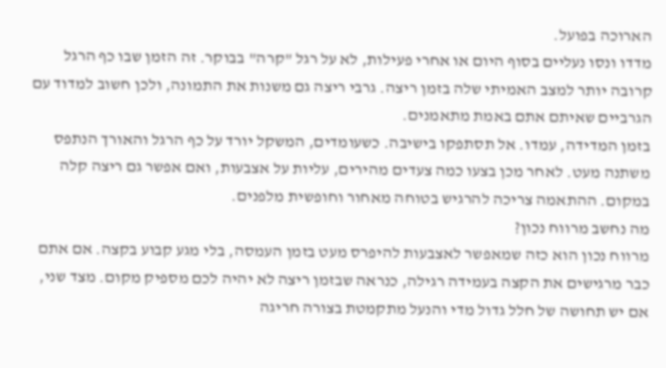הארוכה בפועל.
מדדו ונסו נעליים בסוף היום או אחרי פעילות, לא על רגל "קרה" בבוקר. זה הזמן שבו כף הרגל קרובה יותר למצב האמיתי שלה בזמן ריצה. גרבי ריצה גם משנות את התמונה, ולכן חשוב למדוד עם הגרביים שאיתם אתם באמת מתאמנים.
בזמן המדידה, עמדו. אל תסתפקו בישיבה. כשעומדים, המשקל יורד על כף הרגל והאורך הנתפס משתנה מעט. לאחר מכן בצעו כמה צעדים מהירים, עליות על אצבעות, ואם אפשר גם ריצה קלה במקום. ההתאמה צריכה להרגיש בטוחה מאחור וחופשית מלפנים.
מה נחשב מרווח נכון?
מרווח נכון הוא כזה שמאפשר לאצבעות להיפרס מעט בזמן העמסה, בלי מגע קבוע בקצה. אם אתם כבר מרגישים את הקצה בעמידה רגילה, כנראה שבזמן ריצה לא יהיה לכם מספיק מקום. מצד שני, אם יש תחושה של חלל גדול מדי והנעל מתקמטת בצורה חריגה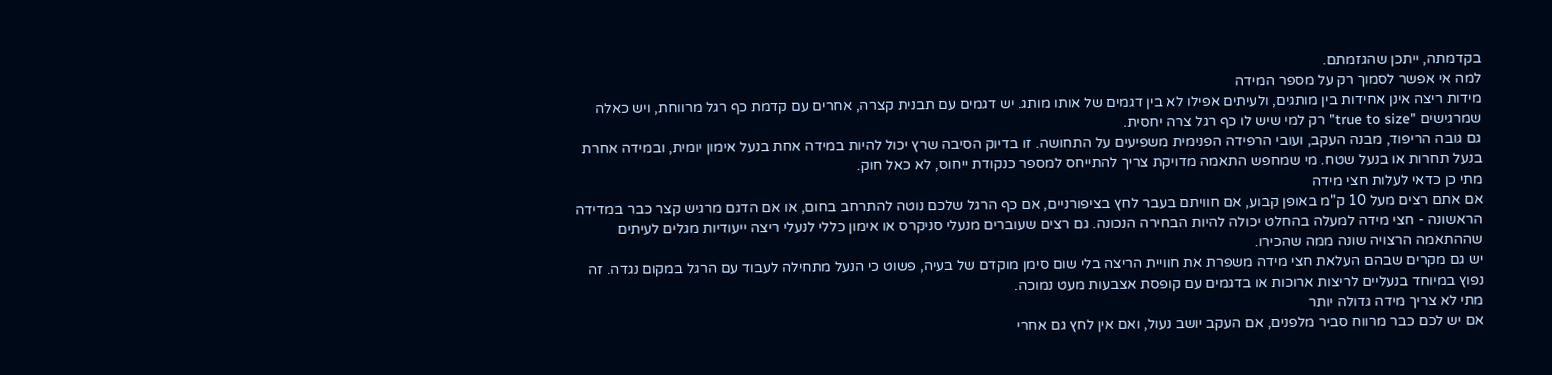בקדמתה, ייתכן שהגזמתם.
למה אי אפשר לסמוך רק על מספר המידה
מידות ריצה אינן אחידות בין מותגים, ולעיתים אפילו לא בין דגמים של אותו מותג. יש דגמים עם תבנית קצרה, אחרים עם קדמת כף רגל מרווחת, ויש כאלה שמרגישים "true to size" רק למי שיש לו כף רגל צרה יחסית.
גם גובה הריפוד, מבנה העקב, ועובי הרפידה הפנימית משפיעים על התחושה. זו בדיוק הסיבה שרץ יכול להיות במידה אחת בנעל אימון יומית, ובמידה אחרת בנעל תחרות או בנעל שטח. מי שמחפש התאמה מדויקת צריך להתייחס למספר כנקודת ייחוס, לא כאל חוק.
מתי כן כדאי לעלות חצי מידה
אם אתם רצים מעל 10 ק"מ באופן קבוע, אם חוויתם בעבר לחץ בציפורניים, אם כף הרגל שלכם נוטה להתרחב בחום, או אם הדגם מרגיש קצר כבר במדידה הראשונה - חצי מידה למעלה בהחלט יכולה להיות הבחירה הנכונה. גם רצים שעוברים מנעלי סניקרס או אימון כללי לנעלי ריצה ייעודיות מגלים לעיתים שההתאמה הרצויה שונה ממה שהכירו.
יש גם מקרים שבהם העלאת חצי מידה משפרת את חוויית הריצה בלי שום סימן מוקדם של בעיה, פשוט כי הנעל מתחילה לעבוד עם הרגל במקום נגדה. זה נפוץ במיוחד בנעליים לריצות ארוכות או בדגמים עם קופסת אצבעות מעט נמוכה.
מתי לא צריך מידה גדולה יותר
אם יש לכם כבר מרווח סביר מלפנים, אם העקב יושב נעול, ואם אין לחץ גם אחרי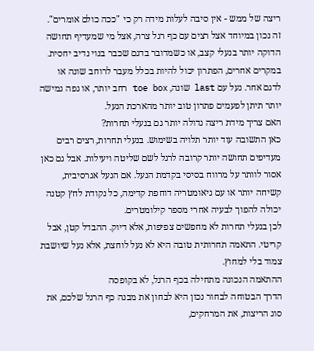ריצה של ממש - אין סיבה לעלות מידה רק כי "ככה כולם אומרים". זה נכון במיוחד אצל רצים עם כף רגל צרה, אצל מי שמעדיף תחושה הדוקה יותר בנעלי קצב, או כשמדובר בדגם שכבר בנוי נדיב יחסית.
במקרים אחרים, הפתרון יכול להיות בכלל מעבר לרוחב שונה או לדגם אחר. נעל עם last שונה, toe box רחב יותר, או גפה גמישה יותר תיתן לפעמים פתרון טוב יותר מהארכת הנעל.
האם צריך מידת ריצה גדולה יותר גם בנעלי תחרות?
כאן התשובה עוד יותר תלויה בשימוש. בנעלי תחרות, רצים רבים מעדיפים תחושה יותר קרובה לרגל לשם שליטה ויעילות. אבל גם כאן אסור לוותר על מרווח בסיסי בקדמת הנעל. אם הנעל אגרסיבית, קשיחה יותר או עם גיאומטריה דוחפת קדימה, כל נקודת לחץ קטנה יכולה להפוך לבעיה אחרי מספר קילומטרים.
לכן בנעלי תחרות לא מחפשים צפיפות, אלא דיוק. ההבדל קטן, אבל קריטי. התאמה תחרותית טובה היא לא נעל לוחצת, אלא נעל שיושבת צמוד בלי למחוץ.
ההתאמה הנכונה מתחילה בכף הרגל, לא בקופסה
הדרך הבטוחה לבחור נכון היא לבחון את מבנה כף הרגל שלכם, את סוג הריצות, את המרחקים,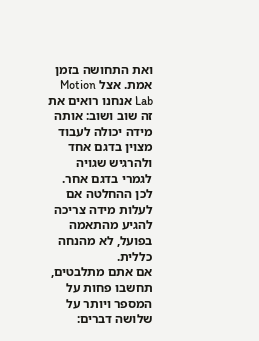ואת התחושה בזמן אמת. אצל Motion Lab אנחנו רואים את זה שוב ושוב: אותה מידה יכולה לעבוד מצוין בדגם אחד ולהרגיש שגויה לגמרי בדגם אחר. לכן ההחלטה אם לעלות מידה צריכה להגיע מהתאמה בפועל, לא מהנחה כללית.
אם אתם מתלבטים, תחשבו פחות על המספר ויותר על שלושה דברים: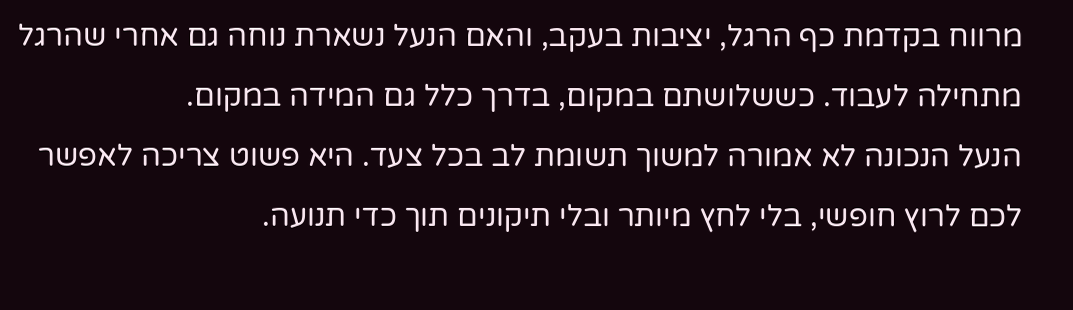מרווח בקדמת כף הרגל, יציבות בעקב, והאם הנעל נשארת נוחה גם אחרי שהרגל מתחילה לעבוד. כששלושתם במקום, בדרך כלל גם המידה במקום.
הנעל הנכונה לא אמורה למשוך תשומת לב בכל צעד. היא פשוט צריכה לאפשר לכם לרוץ חופשי, בלי לחץ מיותר ובלי תיקונים תוך כדי תנועה.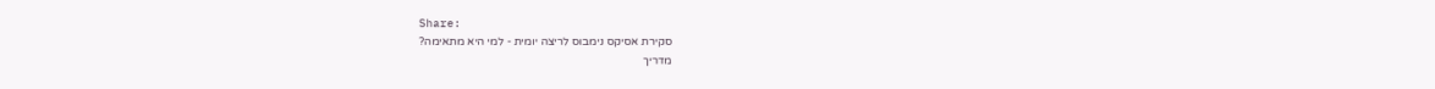Share:
סקירת אסיקס נימבוס לריצה יומית - למי היא מתאימה?
מדריך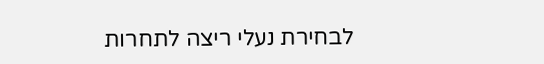לבחירת נעלי ריצה לתחרות